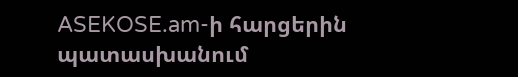ASEKOSE.am-ի հարցերին պատասխանում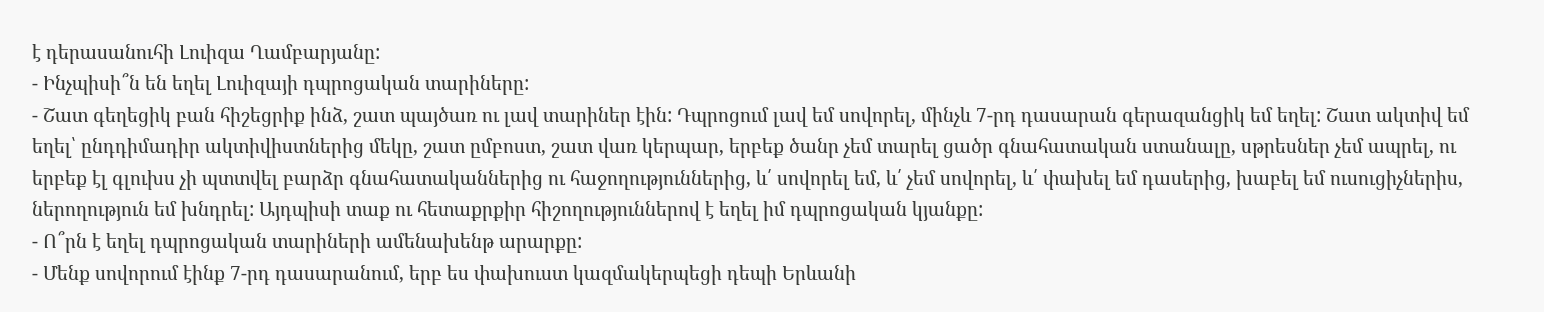է դերասանուհի Լուիզա Ղամբարյանը:
- Ինչպիսի՞ն են եղել Լուիզայի դպրոցական տարիները:
- Շատ գեղեցիկ բան հիշեցրիք ինձ, շատ պայծառ ու լավ տարիներ էին: Դպրոցում լավ եմ սովորել, մինչև 7-րդ դասարան գերազանցիկ եմ եղել: Շատ ակտիվ եմ եղել՝ ընդդիմադիր ակտիվիստներից մեկը, շատ ըմբոստ, շատ վառ կերպար, երբեք ծանր չեմ տարել ցածր գնահատական ստանալը, սթրեսներ չեմ ապրել, ու երբեք էլ գլուխս չի պտտվել բարձր գնահատականներից ու հաջողություններից, և՛ սովորել եմ, և՛ չեմ սովորել, և՛ փախել եմ դասերից, խաբել եմ ուսուցիչներիս, ներողություն եմ խնդրել: Այդպիսի տաք ու հետաքրքիր հիշողություններով է եղել իմ դպրոցական կյանքը:
- Ո՞րն է եղել դպրոցական տարիների ամենախենթ արարքը:
- Մենք սովորում էինք 7-րդ դասարանում, երբ ես փախուստ կազմակերպեցի դեպի Երևանի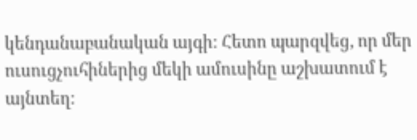կենդանաբանական այգի: Հետո պարզվեց, որ մեր ուսուցչուհիներից մեկի ամուսինը աշխատում է այնտեղ: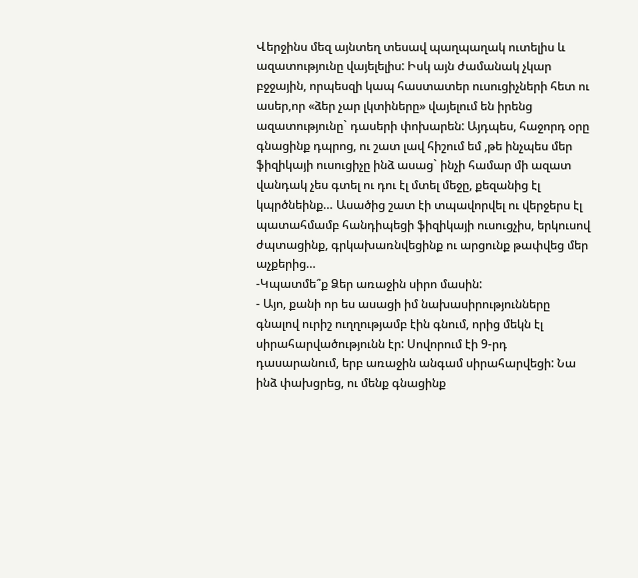Վերջինս մեզ այնտեղ տեսավ պաղպաղակ ուտելիս և ազատությունը վայելելիս: Իսկ այն ժամանակ չկար բջջային, որպեսզի կապ հաստատեր ուսուցիչների հետ ու ասեր,որ «ձեր չար լկտիները» վայելում են իրենց ազատությունը` դասերի փոխարեն: Այդպես, հաջորդ օրը գնացինք դպրոց, ու շատ լավ հիշում եմ ,թե ինչպես մեր ֆիզիկայի ուսուցիչը ինձ ասաց` ինչի համար մի ազատ վանդակ չես գտել ու դու էլ մտել մեջը, քեզանից էլ կպրծնեինք… Ասածից շատ էի տպավորվել ու վերջերս էլ պատահմամբ հանդիպեցի ֆիզիկայի ուսուցչիս, երկուսով ժպտացինք, գրկախառնվեցինք ու արցունք թափվեց մեր աչքերից…
-Կպատմե՞ք Ձեր առաջին սիրո մասին:
- Այո, քանի որ ես ասացի իմ նախասիրությունները գնալով ուրիշ ուղղությամբ էին գնում, որից մեկն էլ սիրահարվածությունն էր: Սովորում էի 9-րդ դասարանում, երբ առաջին անգամ սիրահարվեցի: Նա ինձ փախցրեց, ու մենք գնացինք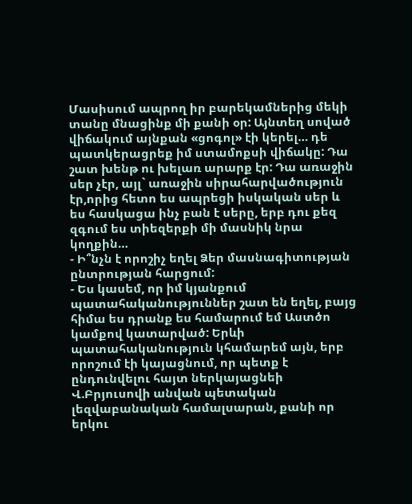Մասիսում ապրող իր բարեկամներից մեկի տանը մնացինք մի քանի օր: Այնտեղ սոված վիճակում այնքան «ցոգոլ» էի կերել… դե պատկերացրեք իմ ստամոքսի վիճակը: Դա շատ խենթ ու խելառ արարք էր: Դա առաջին սեր չէր, այլ` առաջին սիրահարվածություն էր,որից հետո ես ապրեցի իսկական սեր և ես հասկացա ինչ բան է սերը, երբ դու քեզ զգում ես տիեզերքի մի մասնիկ նրա կողքին…
- Ի՞նչն է որոշիչ եղել Ձեր մասնագիտության ընտրության հարցում:
- Ես կասեմ, որ իմ կյանքում պատահականություններ շատ են եղել, բայց հիմա ես դրանք ես համարում եմ Աստծո կամքով կատարված: Երևի պատահականություն կհամարեմ այն, երբ որոշում էի կայացնում, որ պետք է ընդունվելու հայտ ներկայացնեի Վ.Բրյուսովի անվան պետական լեզվաբանական համալսարան, քանի որ երկու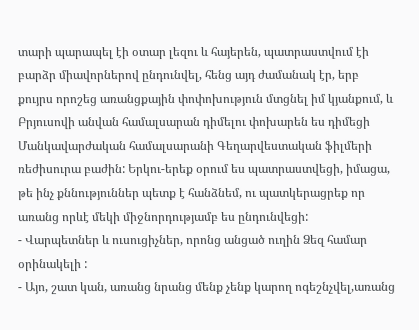տարի պարապել էի օտար լեզու և հայերեն, պատրաստվում էի բարձր միավորներով ընդունվել, հենց այդ ժամանակ էր, երբ քույրս որոշեց առանցքային փոփոխություն մտցնել իմ կյանքում, և Բրյուսովի անվան համալսարան դիմելու փոխարեն ես դիմեցի Մանկավարժական համալսարանի Գեղարվեստական ֆիլմերի ռեժիսուրա բաժին: Երկու-երեք օրում ես պատրաստվեցի, իմացա, թե ինչ քննություններ պետք է հանձնեմ, ու պատկերացրեք որ առանց որևէ մեկի միջնորդությամբ ես ընդունվեցի:
- Վարպետներ և ուսուցիչներ, որոնց անցած ուղին Ձեզ համար օրինակելի :
- Այո, շատ կան, առանց նրանց մենք չենք կարող ոգեշնչվել,առանց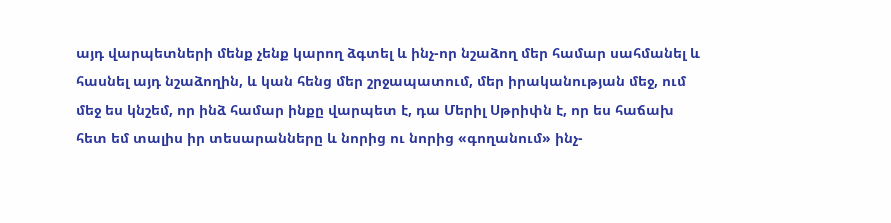այդ վարպետների մենք չենք կարող ձգտել և ինչ-որ նշաձող մեր համար սահմանել և հասնել այդ նշաձողին, և կան հենց մեր շրջապատում, մեր իրականության մեջ, ում մեջ ես կնշեմ, որ ինձ համար ինքը վարպետ է, դա Մերիլ Սթրիփն է, որ ես հաճախ հետ եմ տալիս իր տեսարանները և նորից ու նորից «գողանում» ինչ-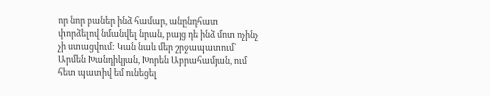որ նոր բաներ ինձ համար, անընդհատ փորձելով նմանվել նրան, բայց դե ինձ մոտ ոչինչ չի ստացվում: Կան նաև մեր շրջապատում` Արմեն Խանդիկյան, Խորեն Աբրահամյան, ում հետ պատիվ եմ ունեցել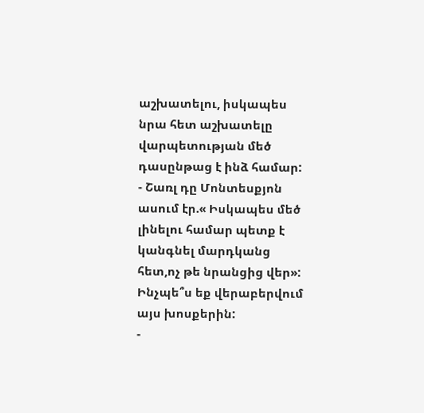աշխատելու, իսկապես նրա հետ աշխատելը վարպետության մեծ դասընթաց է ինձ համար:
- Շառլ դը Մոնտեսքյոն ասում էր.« Իսկապես մեծ լինելու համար պետք է կանգնել մարդկանց հետ,ոչ թե նրանցից վեր»: Ինչպե՞ս եք վերաբերվում այս խոսքերին:
-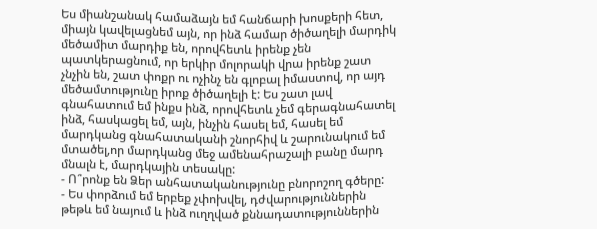Ես միանշանակ համաձայն եմ հանճարի խոսքերի հետ, միայն կավելացնեմ այն, որ ինձ համար ծիծաղելի մարդիկ մեծամիտ մարդիք են, որովհետև իրենք չեն պատկերացնում, որ երկիր մոլորակի վրա իրենք շատ չնչին են, շատ փոքր ու ոչինչ են գլոբալ իմաստով, որ այդ մեծամտությունը իրոք ծիծաղելի է: Ես շատ լավ գնահատում եմ ինքս ինձ, որովհետև չեմ գերագնահատել ինձ, հասկացել եմ, այն, ինչին հասել եմ, հասել եմ մարդկանց գնահատականի շնորհիվ և շարունակում եմ մտածել,որ մարդկանց մեջ ամենահրաշալի բանը մարդ մնալն է, մարդկային տեսակը:
- Ո՞րոնք են Ձեր անհատականությունը բնորոշող գծերը:
- Ես փորձում եմ երբեք չփոխվել, դժվարություններին թեթև եմ նայում և ինձ ուղղված քննադատություններին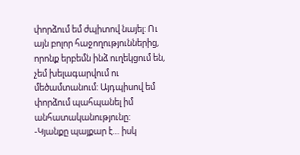փորձում եմ ժպիտով նայել: Ու այն բոլոր հաջողություններից, որոնք երբեմն ինձ ուղեկցում են, չեմ խելագարվում ու մեծամտանում: Այդպիսով եմ փորձում պահպանել իմ անհատականությունը:
-Կյանքը պայքար է… իսկ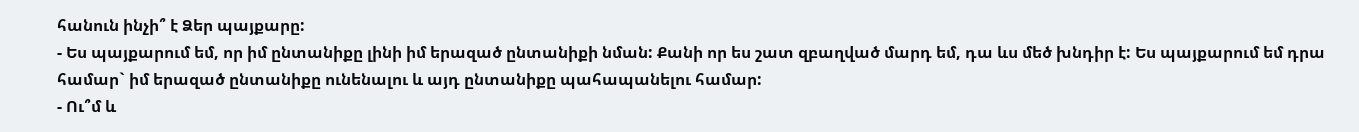հանուն ինչի՞ է Ձեր պայքարը:
- Ես պայքարում եմ, որ իմ ընտանիքը լինի իմ երազած ընտանիքի նման: Քանի որ ես շատ զբաղված մարդ եմ, դա ևս մեծ խնդիր է: Ես պայքարում եմ դրա համար` իմ երազած ընտանիքը ունենալու և այդ ընտանիքը պահապանելու համար:
- Ու՞մ և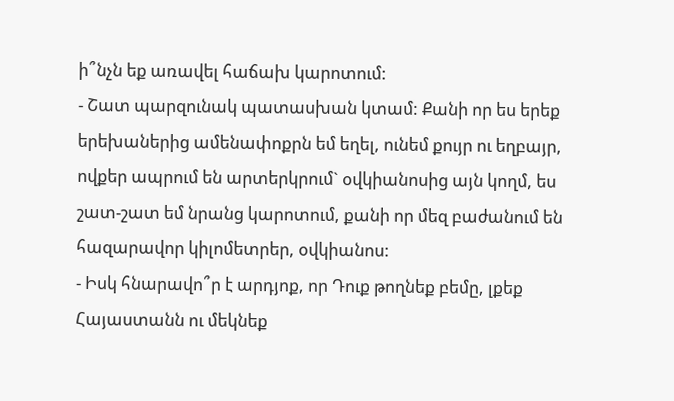ի՞նչն եք առավել հաճախ կարոտում:
- Շատ պարզունակ պատասխան կտամ: Քանի որ ես երեք երեխաներից ամենափոքրն եմ եղել, ունեմ քույր ու եղբայր, ովքեր ապրում են արտերկրում` օվկիանոսից այն կողմ, ես շատ-շատ եմ նրանց կարոտում, քանի որ մեզ բաժանում են հազարավոր կիլոմետրեր, օվկիանոս:
- Իսկ հնարավո՞ր է արդյոք, որ Դուք թողնեք բեմը, լքեք Հայաստանն ու մեկնեք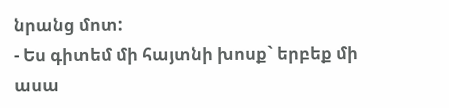նրանց մոտ:
- Ես գիտեմ մի հայտնի խոսք` երբեք մի ասա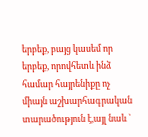երբեք, բայց կասեմ որ երբեք, որովհետև ինձ համար հայրենիքը ոչ միայն աշխարհագրական տարածություն է,այլ նաև `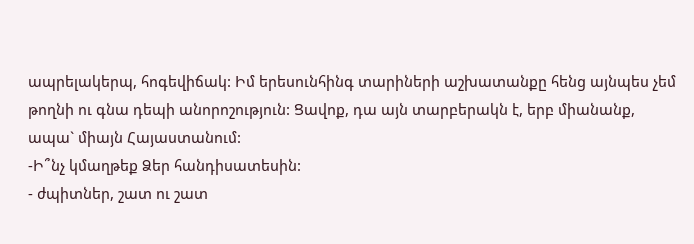ապրելակերպ, հոգեվիճակ: Իմ երեսունհինգ տարիների աշխատանքը հենց այնպես չեմ թողնի ու գնա դեպի անորոշություն: Ցավոք, դա այն տարբերակն է, երբ միանանք, ապա` միայն Հայաստանում:
-Ի՞նչ կմաղթեք Ձեր հանդիսատեսին:
- ժպիտներ, շատ ու շատ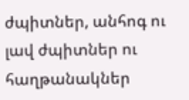ժպիտներ, անհոգ ու լավ ժպիտներ ու հաղթանակներ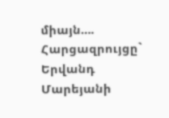միայն….
Հարցազրույցը` Երվանդ Մարեյանի